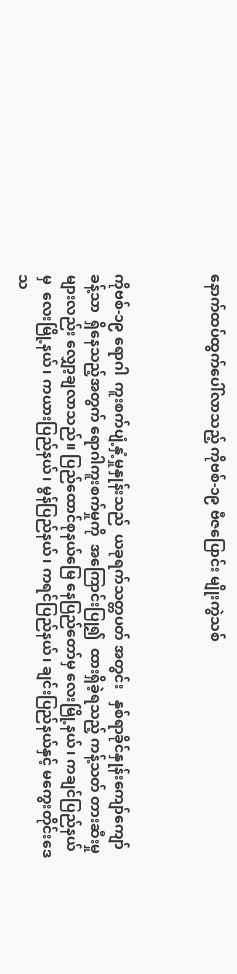နောက်ထပ်ထွက်ပေါ်လာသည့် ကိုဗစ်-၁၉ ဗီဇပြောင်း မျိုးကွဲသစ်



ကိုဗစ်-၁၉ ရောဂါ  ကူးစက်ပျံ့နှံ့မှုနှုန်းသည်  ယခုရက်သတ္တပတ် အတွင်း   နှစ်ရာခိုင်နှုန်းကျော်ကျော်ခန့်သာ  ရှိနေသည့်အတွက် ရောဂါကူးစက်မှုကို  အကြောင်းပြု၍  ထားရှိခဲ့ရသည့် ကန့်သတ် တားဆီးမှုများလည်း လျှော့ချလာသည်။ ပြည်ထောင်စုနယ်မြေ နေပြည်တော်မှ လေးမြို့နယ်၊ ကချင်ပြည်နယ်မှ  လေးမြို့နယ်၊ ကယားပြည်နယ်၊ မွန်ပြည်နယ်၊ ကရင်ပြည်နယ်၊ ချင်းပြည်နယ်နှင့် မကွေးတိုင်းဒေသ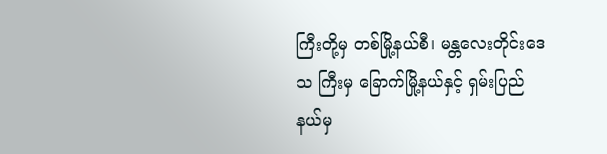ကြီးတို့မှ တစ်မြို့နယ်စီ၊ မန္တလေးတိုင်းဒေသ ကြီးမှ ခြောက်မြို့နယ်နှင့် ရှမ်းပြည်နယ်မှ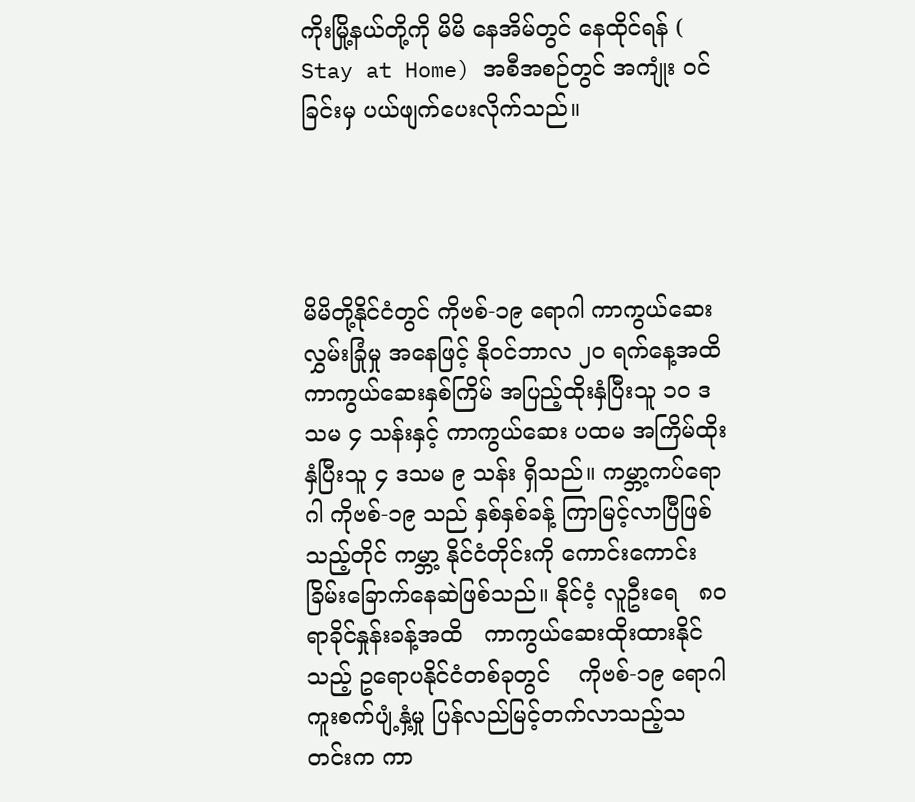ကိုးမြို့နယ်တို့ကို မိမိ နေအိမ်တွင် နေထိုင်ရန် ( Stay at Home) အစီအစဉ်တွင် အကျုံး ဝင်ခြင်းမှ ပယ်ဖျက်ပေးလိုက်သည်။




မိမိတို့နိုင်ငံတွင် ကိုဗစ်-၁၉ ရောဂါ ကာကွယ်ဆေး လွှမ်းခြုံမှု အနေဖြင့် နိုဝင်ဘာလ ၂၀ ရက်နေ့အထိ ကာကွယ်ဆေးနှစ်ကြိမ် အပြည့်ထိုးနှံပြီးသူ ၁၀ ဒသမ ၄ သန်းနှင့် ကာကွယ်ဆေး ပထမ အကြိမ်ထိုးနှံပြီးသူ ၄ ဒသမ ၉ သန်း ရှိသည်။ ကမ္ဘာ့ကပ်ရောဂါ ကိုဗစ်-၁၉ သည် နှစ်နှစ်ခန့် ကြာမြင့်လာပြီဖြစ်သည့်တိုင် ကမ္ဘာ့ နိုင်ငံတိုင်းကို ကောင်းကောင်းခြိမ်းခြောက်နေဆဲဖြစ်သည်။ နိုင်ငံ့ လူဦးရေ   ၈၀ ရာခိုင်နှုန်းခန့်အထိ   ကာကွယ်ဆေးထိုးထားနိုင် သည့် ဥရောပနိုင်ငံတစ်ခုတွင်    ကိုဗစ်-၁၉ ရောဂါ ကူးစက်ပျံ့နှံ့မှု ပြန်လည်မြင့်တက်လာသည့်သတင်းက ကာ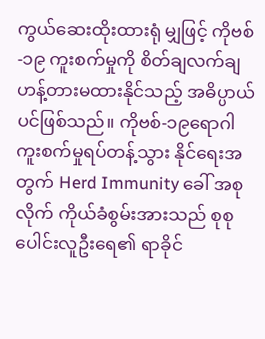ကွယ်ဆေးထိုးထားရုံ မျှဖြင့် ကိုဗစ်-၁၉ ကူးစက်မှုကို စိတ်ချလက်ချဟန့်တားမထားနိုင်သည့် အဓိပ္ပာယ်ပင်ဖြစ်သည်။ ကိုဗစ်-၁၉ရောဂါ  ကူးစက်မှုရပ်တန့်သွား နိုင်ရေးအတွက် Herd Immunity ခေါ် အစုလိုက် ကိုယ်ခံစွမ်းအားသည် စုစုပေါင်းလူဦးရေ၏ ရာခိုင်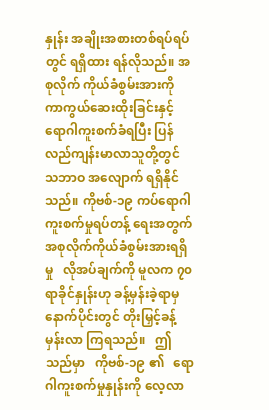နှုန်း အချိုးအစားတစ်ရပ်ရပ်တွင် ရရှိထား ရန်လိုသည်။ အစုလိုက် ကိုယ်ခံစွမ်းအားကို ကာကွယ်ဆေးထိုးခြင်းနှင့် ရောဂါကူးစက်ခံရပြီး ပြန်လည်ကျန်းမာလာသူတို့တွင် သဘာဝ အလျောက် ရရှိနိုင်သည်။ ကိုဗစ်-၁၉ ကပ်ရောဂါ  ကူးစက်မှုရပ်တန့် ရေးအတွက် အစုလိုက်ကိုယ်ခံစွမ်းအားရရှိမှု   လိုအပ်ချက်ကို မူလက ၇၀ ရာခိုင်နှုန်းဟု ခန့်မှန်းခဲ့ရာမှ နောက်ပိုင်းတွင် တိုးမြှင့်ခန့်မှန်းလာ ကြရသည်။   ဤသည်မှာ   ကိုဗစ်-၁၉ ၏   ရောဂါကူးစက်မှုနှုန်းကို လေ့လာ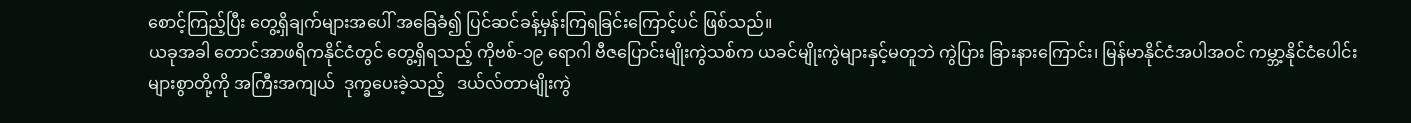စောင့်ကြည့်ပြီး တွေ့ရှိချက်များအပေါ် အခြေခံ၍ ပြင်ဆင်ခန့်မှန်းကြရခြင်းကြောင့်ပင် ဖြစ်သည်။
ယခုအခါ တောင်အာဖရိကနိုင်ငံတွင် တွေ့ရှိရသည့် ကိုဗစ်-၁၉ ရောဂါ ဗီဇပြောင်းမျိုးကွဲသစ်က ယခင်မျိုးကွဲများနှင့်မတူဘဲ ကွဲပြား ခြားနားကြောင်း၊ မြန်မာနိုင်ငံအပါအဝင် ကမ္ဘာ့နိုင်ငံပေါင်းများစွာတို့ကို အကြီးအကျယ်  ဒုက္ခပေးခဲ့သည့်   ဒယ်လ်တာမျိုးကွဲ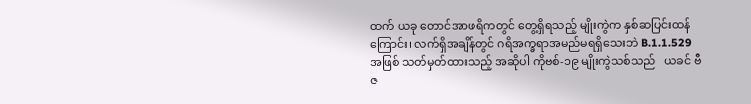ထက် ယခု တောင်အာဖရိကတွင် တွေ့ရှိရသည့် မျိုးကွဲက နှစ်ဆပြင်းထန်ကြောင်း၊ လက်ရှိအချိန်တွင် ဂရိအက္ခရာအမည်မရရှိသေးဘဲ B.1.1.529 အဖြစ် သတ်မှတ်ထားသည့် အဆိုပါ ကိုဗစ်-၁၉ မျိုးကွဲသစ်သည်   ယခင် ဗီဇ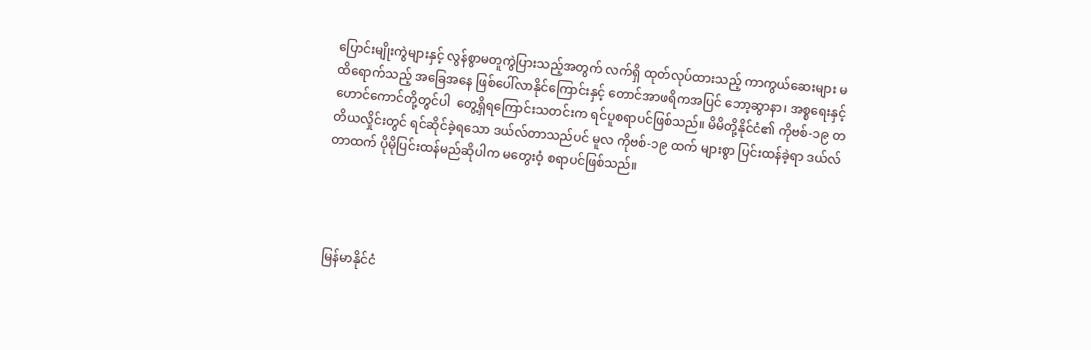ပြောင်းမျိုးကွဲများနှင့် လွန်စွာမတူကွဲပြားသည့်အတွက် လက်ရှိ ထုတ်လုပ်ထားသည့် ကာကွယ်ဆေးများ မထိရောက်သည့် အခြေအနေ ဖြစ်ပေါ်လာနိုင်ကြောင်းနှင့် တောင်အာဖရိကအပြင် ဘော့ဆွာနာ၊ အစ္စရေးနှင့်   ဟောင်ကောင်တို့တွင်ပါ  တွေ့ရှိရကြောင်းသတင်းက ရင်ပူစရာပင်ဖြစ်သည်။ မိမိတို့နိုင်ငံ၏ ကိုဗစ်-၁၉ တတိယလှိုင်းတွင် ရင်ဆိုင်ခဲ့ရသော ဒယ်လ်တာသည်ပင် မူလ ကိုဗစ်-၁၉ ထက် များစွာ ပြင်းထန်ခဲ့ရာ ဒယ်လ်တာထက် ပိုမိုပြင်းထန်မည်ဆိုပါက မတွေးဝံ့ စရာပင်ဖြစ်သည်။




မြန်မာနိုင်ငံ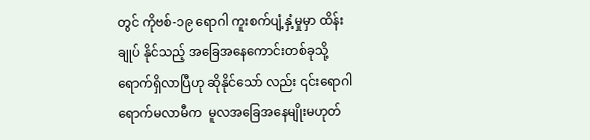တွင် ကိုဗစ်-၁၉ ရောဂါ ကူးစက်ပျံ့နှံ့မှုမှာ ထိန်းချုပ် နိုင်သည့် အခြေအနေကောင်းတစ်ခုသို့ ရောက်ရှိလာပြီဟု ဆိုနိုင်သော် လည်း ၎င်းရောဂါရောက်မလာမီက  မူလအခြေအနေမျိုးမဟုတ်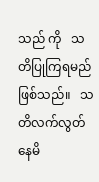သည် ကို   သတိပြုကြရမည်ဖြစ်သည်။   သတိလက်လွတ်နေမိ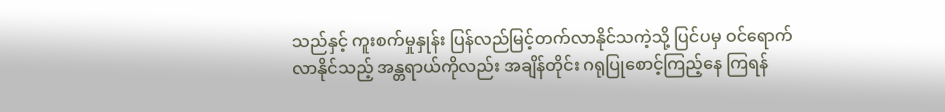သည်နှင့် ကူးစက်မှုနှုန်း ပြန်လည်မြင့်တက်လာနိုင်သကဲ့သို့ ပြင်ပမှ ဝင်ရောက် လာနိုင်သည့် အန္တရာယ်ကိုလည်း အချိန်တိုင်း ဂရုပြုစောင့်ကြည့်နေ ကြရန်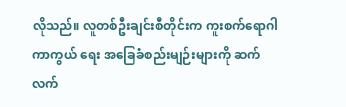လိုသည်။ လူတစ်ဦးချင်းစီတိုင်းက ကူးစက်ရောဂါကာကွယ် ရေး အခြေခံစည်းမျဉ်းများကို ဆက်လက်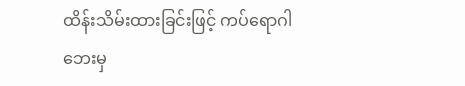ထိန်းသိမ်းထားခြင်းဖြင့် ကပ်ရောဂါဘေးမှ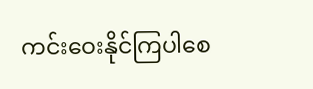ကင်းဝေးနိုင်ကြပါစေ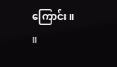ကြောင်း။            ။